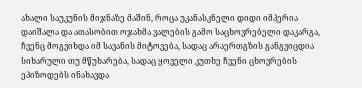ახალი საუკუნის მიჯნაზე მაშინ, როცა უკანასკნელი დიდი იმპერია დაიშალა და ათასობით ოჯახმა ვალების გამო საცხოვრებელი დაკარგა, ჩვენც მოგვიხდა იმ სავანის მიტოვება, სადაც არაერთგზის განგვიცდია სიხარული თუ მწუხარება, სადაც ყოველი კუთხე ჩვენი ცხოვრების ეპიზოდებს ინახავდა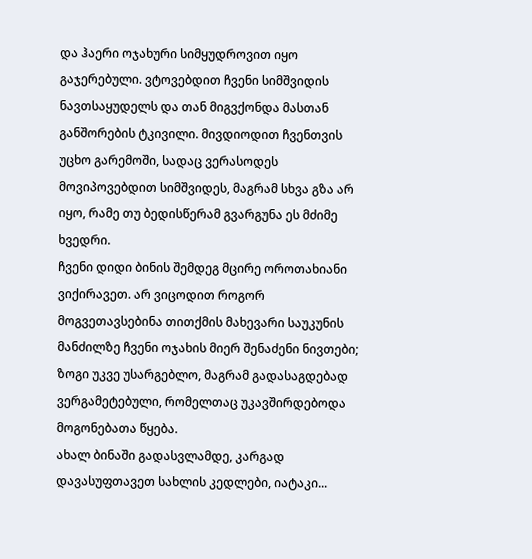და ჰაერი ოჯახური სიმყუდროვით იყო გაჯერებული. ვტოვებდით ჩვენი სიმშვიდის ნავთსაყუდელს და თან მიგვქონდა მასთან განშორების ტკივილი. მივდიოდით ჩვენთვის უცხო გარემოში, სადაც ვერასოდეს მოვიპოვებდით სიმშვიდეს, მაგრამ სხვა გზა არ იყო, რამე თუ ბედისწერამ გვარგუნა ეს მძიმე ხვედრი.
ჩვენი დიდი ბინის შემდეგ მცირე ოროთახიანი ვიქირავეთ. არ ვიცოდით როგორ მოგვეთავსებინა თითქმის მახევარი საუკუნის მანძილზე ჩვენი ოჯახის მიერ შენაძენი ნივთები; ზოგი უკვე უსარგებლო, მაგრამ გადასაგდებად ვერგამეტებული, რომელთაც უკავშირდებოდა მოგონებათა წყება.
ახალ ბინაში გადასვლამდე, კარგად დავასუფთავეთ სახლის კედლები, იატაკი...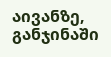აივანზე, განჯინაში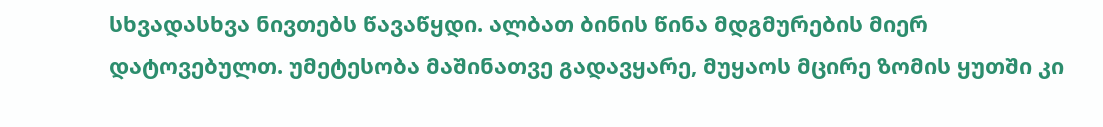სხვადასხვა ნივთებს წავაწყდი. ალბათ ბინის წინა მდგმურების მიერ დატოვებულთ. უმეტესობა მაშინათვე გადავყარე, მუყაოს მცირე ზომის ყუთში კი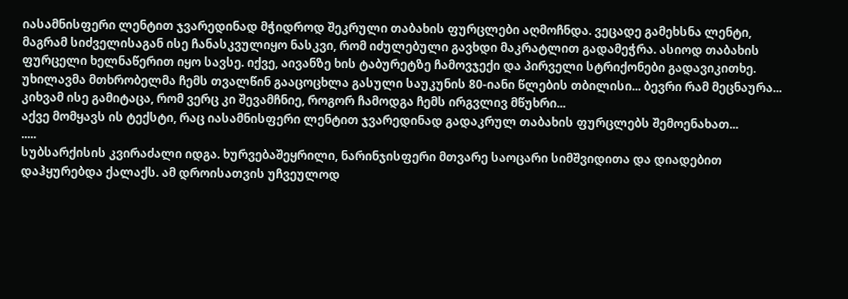იასამნისფერი ლენტით ჯვარედინად მჭიდროდ შეკრული თაბახის ფურცლები აღმოჩნდა. ვეცადე გამეხსნა ლენტი, მაგრამ სიძველისაგან ისე ჩანასკვულიყო ნასკვი, რომ იძულებული გავხდი მაკრატლით გადამეჭრა. ასიოდ თაბახის ფურცელი ხელნაწერით იყო სავსე. იქვე, აივანზე ხის ტაბურეტზე ჩამოვჯექი და პირველი სტრიქონები გადავიკითხე. უხილავმა მთხრობელმა ჩემს თვალწინ გააცოცხლა გასული საუკუნის 80-იანი წლების თბილისი... ბევრი რამ მეცნაურა... კიხვამ ისე გამიტაცა, რომ ვერც კი შევამჩნიე, როგორ ჩამოდგა ჩემს ირგვლივ მწუხრი...
აქვე მომყავს ის ტექსტი, რაც იასამნისფერი ლენტით ჯვარედინად გადაკრულ თაბახის ფურცლებს შემოენახათ...
.....
სუბსარქისის კვირაძალი იდგა. ხურვებაშეყრილი, ნარინჯისფერი მთვარე საოცარი სიმშვიდითა და დიადებით დაჰყურებდა ქალაქს. ამ დროისათვის უჩვეულოდ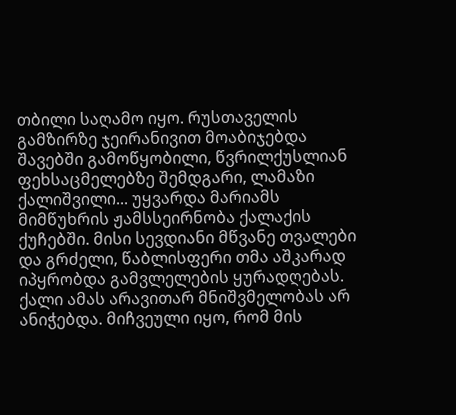თბილი საღამო იყო. რუსთაველის გამზირზე ჯეირანივით მოაბიჯებდა შავებში გამოწყობილი, წვრილქუსლიან ფეხსაცმელებზე შემდგარი, ლამაზი ქალიშვილი... უყვარდა მარიამს მიმწუხრის ჟამსსეირნობა ქალაქის ქუჩებში. მისი სევდიანი მწვანე თვალები და გრძელი, წაბლისფერი თმა აშკარად იპყრობდა გამვლელების ყურადღებას. ქალი ამას არავითარ მნიშვმელობას არ ანიჭებდა. მიჩვეული იყო, რომ მის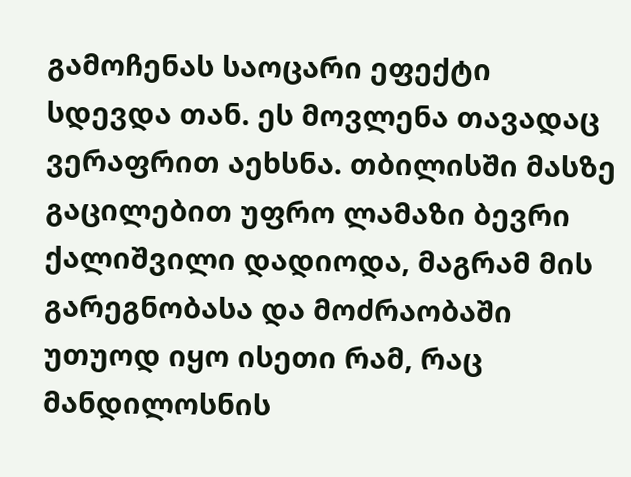გამოჩენას საოცარი ეფექტი სდევდა თან. ეს მოვლენა თავადაც ვერაფრით აეხსნა. თბილისში მასზე გაცილებით უფრო ლამაზი ბევრი ქალიშვილი დადიოდა, მაგრამ მის გარეგნობასა და მოძრაობაში უთუოდ იყო ისეთი რამ, რაც მანდილოსნის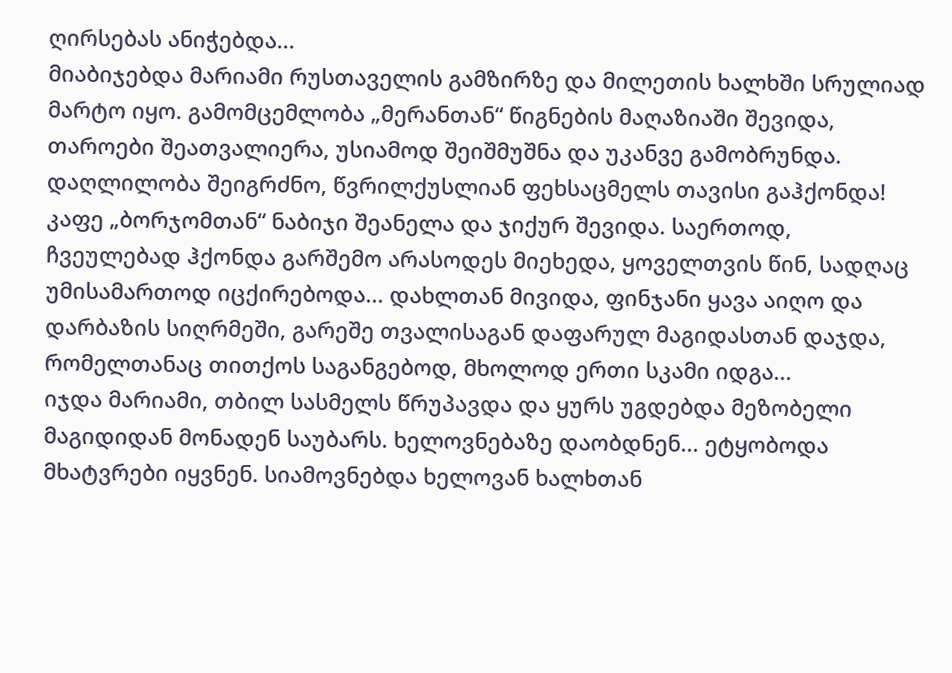ღირსებას ანიჭებდა...
მიაბიჯებდა მარიამი რუსთაველის გამზირზე და მილეთის ხალხში სრულიად მარტო იყო. გამომცემლობა „მერანთან“ წიგნების მაღაზიაში შევიდა, თაროები შეათვალიერა, უსიამოდ შეიშმუშნა და უკანვე გამობრუნდა. დაღლილობა შეიგრძნო, წვრილქუსლიან ფეხსაცმელს თავისი გაჰქონდა! კაფე „ბორჯომთან“ ნაბიჯი შეანელა და ჯიქურ შევიდა. საერთოდ, ჩვეულებად ჰქონდა გარშემო არასოდეს მიეხედა, ყოველთვის წინ, სადღაც უმისამართოდ იცქირებოდა... დახლთან მივიდა, ფინჯანი ყავა აიღო და დარბაზის სიღრმეში, გარეშე თვალისაგან დაფარულ მაგიდასთან დაჯდა, რომელთანაც თითქოს საგანგებოდ, მხოლოდ ერთი სკამი იდგა...
იჯდა მარიამი, თბილ სასმელს წრუპავდა და ყურს უგდებდა მეზობელი მაგიდიდან მონადენ საუბარს. ხელოვნებაზე დაობდნენ... ეტყობოდა მხატვრები იყვნენ. სიამოვნებდა ხელოვან ხალხთან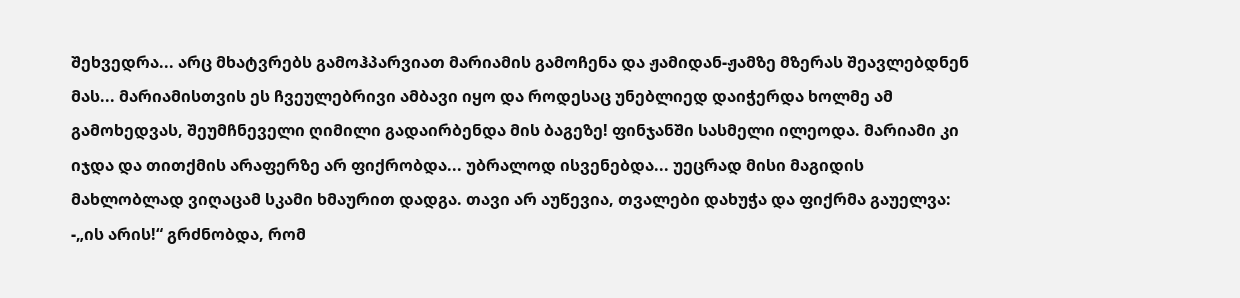შეხვედრა... არც მხატვრებს გამოჰპარვიათ მარიამის გამოჩენა და ჟამიდან-ჟამზე მზერას შეავლებდნენ მას... მარიამისთვის ეს ჩვეულებრივი ამბავი იყო და როდესაც უნებლიედ დაიჭერდა ხოლმე ამ გამოხედვას, შეუმჩნეველი ღიმილი გადაირბენდა მის ბაგეზე! ფინჯანში სასმელი ილეოდა. მარიამი კი იჯდა და თითქმის არაფერზე არ ფიქრობდა... უბრალოდ ისვენებდა... უეცრად მისი მაგიდის მახლობლად ვიღაცამ სკამი ხმაურით დადგა. თავი არ აუწევია, თვალები დახუჭა და ფიქრმა გაუელვა: -„ის არის!“ გრძნობდა, რომ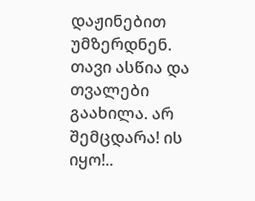დაჟინებით უმზერდნენ. თავი ასწია და თვალები გაახილა. არ შემცდარა! ის იყო!..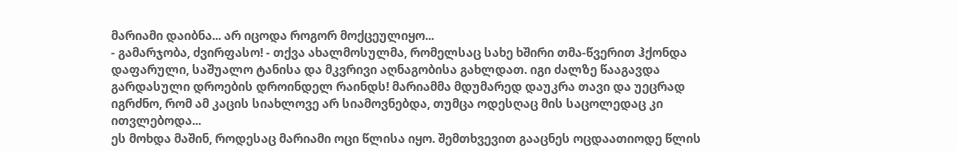მარიამი დაიბნა... არ იცოდა როგორ მოქცეულიყო...
- გამარჯობა, ძვირფასო! - თქვა ახალმოსულმა, რომელსაც სახე ხშირი თმა-წვერით ჰქონდა დაფარული, საშუალო ტანისა და მკვრივი აღნაგობისა გახლდათ. იგი ძალზე წააგავდა გარდასული დროების დროინდელ რაინდს! მარიამმა მდუმარედ დაუკრა თავი და უეცრად იგრძნო, რომ ამ კაცის სიახლოვე არ სიამოვნებდა, თუმცა ოდესღაც მის საცოლედაც კი ითვლებოდა...
ეს მოხდა მაშინ, როდესაც მარიამი ოცი წლისა იყო. შემთხვევით გააცნეს ოცდაათიოდე წლის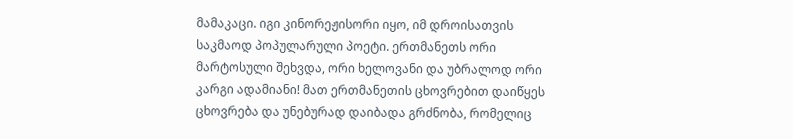მამაკაცი. იგი კინორეჟისორი იყო, იმ დროისათვის საკმაოდ პოპულარული პოეტი. ერთმანეთს ორი მარტოსული შეხვდა, ორი ხელოვანი და უბრალოდ ორი კარგი ადამიანი! მათ ერთმანეთის ცხოვრებით დაიწყეს ცხოვრება და უნებურად დაიბადა გრძნობა, რომელიც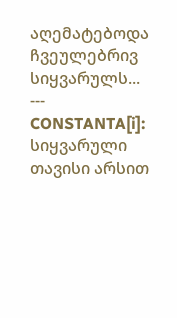აღემატებოდა ჩვეულებრივ სიყვარულს...
---
CONSTANTA[i]:
სიყვარული თავისი არსით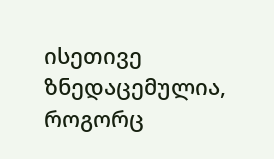ისეთივე ზნედაცემულია, როგორც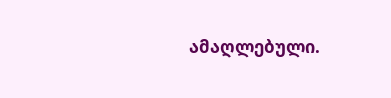ამაღლებული.